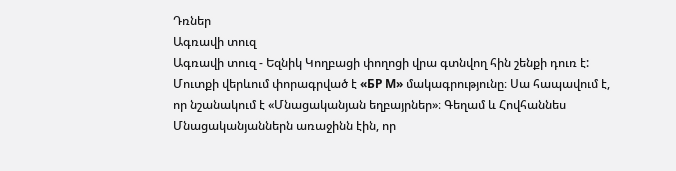Դռներ
Ագռավի տուզ
Ագռավի տուզ - Եզնիկ Կողբացի փողոցի վրա գտնվող հին շենքի դուռ է: Մուտքի վերևում փորագրված է «БР М» մակագրությունը։ Սա հապավում է, որ նշանակում է «Մնացականյան եղբայրներ»։ Գեղամ և Հովհաննես Մնացականյաններն առաջինն էին, որ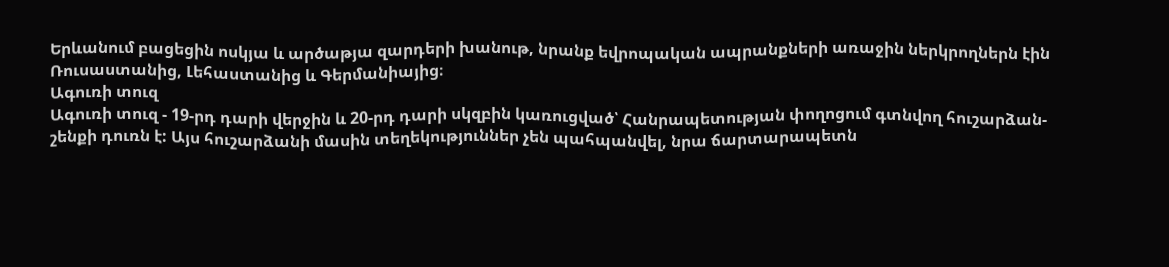Երևանում բացեցին ոսկյա և արծաթյա զարդերի խանութ, նրանք եվրոպական ապրանքների առաջին ներկրողներն էին Ռուսաստանից, Լեհաստանից և Գերմանիայից։
Ագուռի տուզ
Ագուռի տուզ - 19-րդ դարի վերջին և 20-րդ դարի սկզբին կառուցված՝ Հանրապետության փողոցում գտնվող հուշարձան-շենքի դուռն է: Այս հուշարձանի մասին տեղեկություններ չեն պահպանվել, նրա ճարտարապետն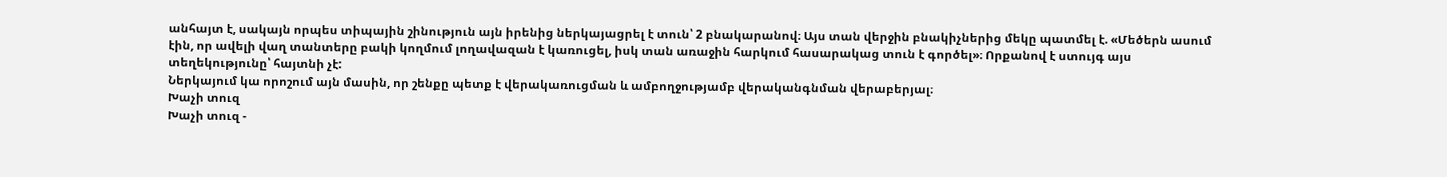անհայտ է, սակայն որպես տիպային շինություն այն իրենից ներկայացրել է տուն՝ 2 բնակարանով։ Այս տան վերջին բնակիչներից մեկը պատմել է. «Մեծերն ասում էին, որ ավելի վաղ տանտերը բակի կողմում լողավազան է կառուցել, իսկ տան առաջին հարկում հասարակաց տուն է գործել»։ Որքանով է ստույգ այս տեղեկությունը՝ հայտնի չէ:
Ներկայում կա որոշում այն մասին, որ շենքը պետք է վերակառուցման և ամբողջությամբ վերականգնման վերաբերյալ։
Խաչի տուզ
Խաչի տուզ -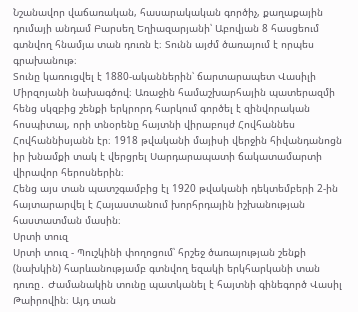Նշանավոր վաճառական, հասարակական գործիչ, քաղաքային դումայի անդամ Բարսեղ Եղիազարյանի՝ Աբովյան 8 հասցեում գտնվող հնամյա տան դուռն է։ Տունն այժմ ծառայում է որպես գրախանութ։
Տունը կառուցվել է 1880-ականներին՝ ճարտարապետ Վասիլի Միրզոյանի նախագծով։ Առաջին համաշխարհային պատերազմի հենց սկզբից շենքի երկրորդ հարկում գործել է զինվորական հոսպիտալ, որի տնօրենը հայտնի վիրաբույժ Հովհաննես Հովհաննիսյանն էր։ 1918 թվականի մայիսի վերջին հիվանդանոցն իր խնամքի տակ է վերցրել Սարդարապատի ճակատամարտի վիրավոր հերոսներին։
Հենց այս տան պատշգամբից էլ 1920 թվականի դեկտեմբերի 2-ին հայտարարվել է Հայաստանում խորհրդային իշխանության հաստատման մասին։
Սրտի տուզ
Սրտի տուզ - Պուշկինի փողոցում՝ հրշեջ ծառայության շենքի (նախկին) հարևանությամբ գտնվող եզակի երկհարկանի տան դուռը․ Ժամանակին տունը պատկանել է հայտնի գինեգործ Վասիլ Թաիրովին։ Այդ տան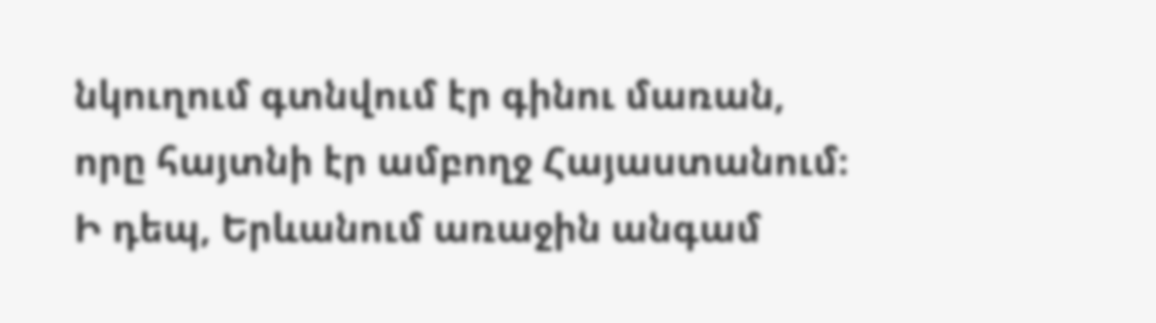նկուղում գտնվում էր գինու մառան, որը հայտնի էր ամբողջ Հայաստանում։ Ի դեպ, Երևանում առաջին անգամ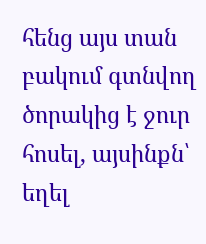հենց այս տան բակում գտնվող ծորակից է ջուր հոսել, այսինքն՝ եղել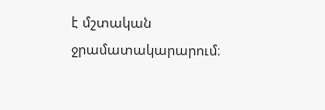է մշտական ջրամատակարարում։